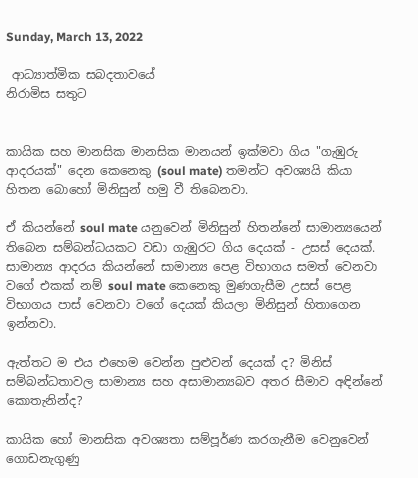Sunday, March 13, 2022

 ආධ්‍යාත්මික සබදතාවයේ
නිරාමිස සතුට


කායික සහ මානසික මානසික මානයන් ඉක්මවා ගිය "ගැඹුරු ආදරයක්" දෙන කෙනෙකු (soul mate) තමන්ට අවශ්‍යයි කියා හිතන බොහෝ මිනිසුන් හමු වී තිබෙනවා.

ඒ කියන්නේ soul mate යනුවෙන් මිනිසුන් හිතන්නේ සාමාන්‍යයෙන් තිබෙන සම්බන්ධයකට වඩා ගැඹුරට ගිය දෙයක් - උසස් දෙයක්. සාමාන්‍ය ආදරය කියන්නේ සාමාන්‍ය පෙළ විභාගය සමත් වෙනවා වගේ එකක් නම් soul mate කෙනෙකු මුණගැසීම උසස් පෙළ විභාගය පාස් වෙනවා වගේ දෙයක් කියලා මිනිසුන් හිතාගෙන ඉන්නවා.

ඇත්තට ම එය එහෙම වෙන්න පුළුවන් දෙයක් ද? මිනිස් සම්බන්ධතාවල සාමාන්‍ය සහ අසාමාන්‍යබව අතර සීමාව අඳින්නේ කොතැනින්ද?

කායික හෝ මානසික අවශ්‍යතා සම්පූර්ණ කරගැනීම වෙනුවෙන් ගොඩනැගුණු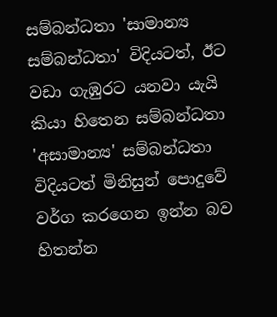සම්බන්ධතා 'සාමාන්‍ය සම්බන්ධතා' විදියටත්, ඊට වඩා ගැඹුරට යනවා යැයි කියා හිතෙන සම්බන්ධතා 'අසාමාන්‍ය' සම්බන්ධතා විදියටත් මිනිසුන් පොදුවේ වර්ග කරගෙන ඉන්න බව හිතන්න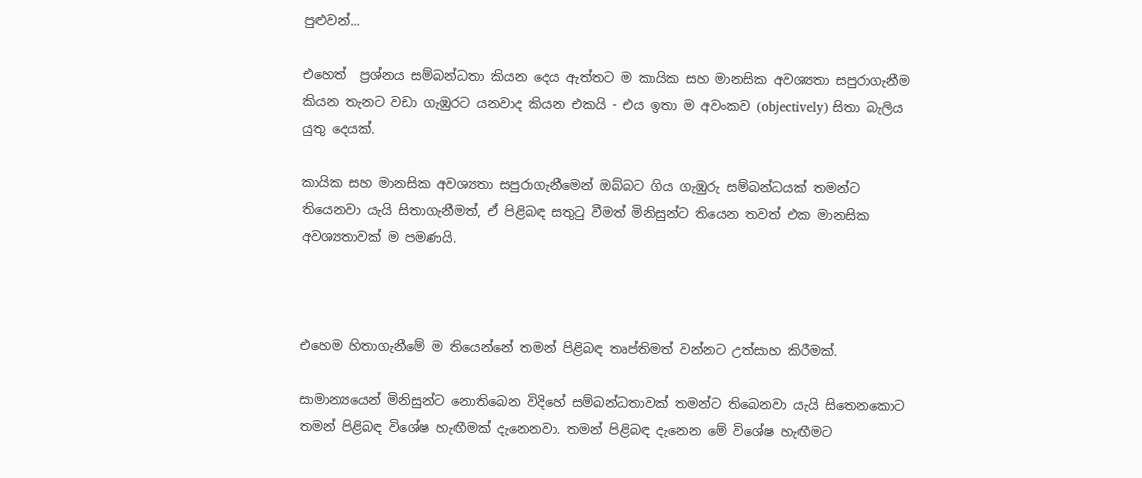පුළුවන්...

එහෙත්  ප්‍රශ්නය සම්බන්ධතා කියන දෙය ඇත්තට ම කායික සහ මානසික අවශ්‍යතා සපුරාගැනීම කියන තැනට වඩා ගැඹුරට යනවාද කියන එකයි - එය ඉතා ම අවංකව (objectively) සිතා බැලිය යුතු දෙයක්.

කායික සහ මානසික අවශ්‍යතා සපුරාගැනීමෙන් ඔබ්බට ගිය ගැඹුරු සම්බන්ධයක් තමන්ට තියෙනවා යැයි සිතාගැනීමත්, ඒ පිළිබඳ සතුටු වීමත් මිනිසුන්ට තියෙන තවත් එක මානසික අවශ්‍යතාවක් ම පමණයි.



එහෙම හිතාගැනීමේ ම තියෙන්නේ තමන් පිළිබඳ තෘප්තිමත් වන්නට උත්සාහ කිරීමක්.

සාමාන්‍යයෙන් මිනිසුන්ට නොතිබෙන විදිහේ සම්බන්ධතාවක් තමන්ට තිබෙනවා යැයි සිතෙනකොට තමන් පිළිබඳ විශේෂ හැඟීමක් දැනෙනවා. තමන් පිළිබඳ දැනෙන මේ විශේෂ හැඟීමට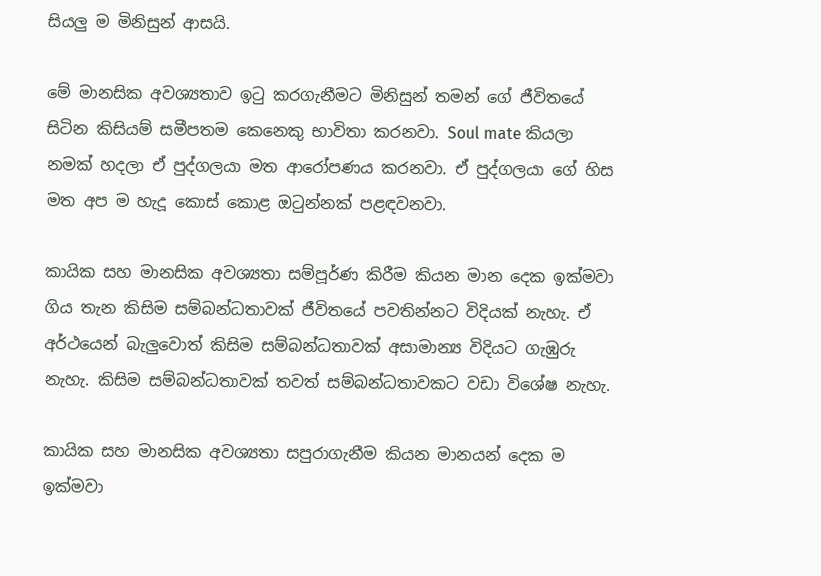සියලු ම මිනිසුන් ආසයි.

මේ මානසික අවශ්‍යතාව ඉටු කරගැනීමට මිනිසුන් තමන් ගේ ජීවිතයේ සිටින කිසියම් සමීපතම කෙනෙකු භාවිතා කරනවා. Soul mate කියලා නමක් හදලා ඒ පුද්ගලයා මත ආරෝපණය කරනවා. ඒ පුද්ගලයා ගේ හිස මත අප ම හැදූ කොස් කොළ ඔටුන්නක් පළඳවනවා.

කායික සහ මානසික අවශ්‍යතා සම්පූර්ණ කිරීම කියන මාන දෙක ඉක්මවා ගිය තැන කිසිම සම්බන්ධතාවක් ජීවිතයේ පවතින්නට විදියක් නැහැ. ඒ අර්ථයෙන් බැලුවොත් කිසිම සම්බන්ධතාවක් අසාමාන්‍ය විදියට ගැඹුරු නැහැ. කිසිම සම්බන්ධතාවක් තවත් සම්බන්ධතාවකට වඩා විශේෂ නැහැ.

කායික සහ මානසික අවශ්‍යතා සපුරාගැනීම කියන මානයන් දෙක ම ඉක්මවා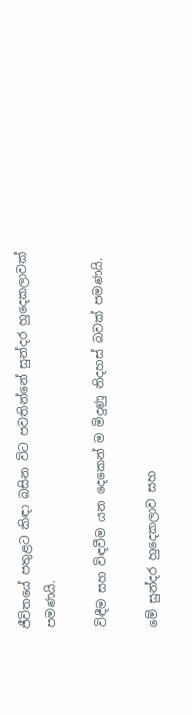ජීවිතයේ පතුළට කිඳා බසින විට පවතින්නේ සුන්දර හුදෙකලාවක් පමණයි.

විඳීම සහ විඳවීම යන දෙකෙන් ම මිදුණු නිදහස් බවක් පමණයි.

මේ සුන්දර හුදෙකලාව සහ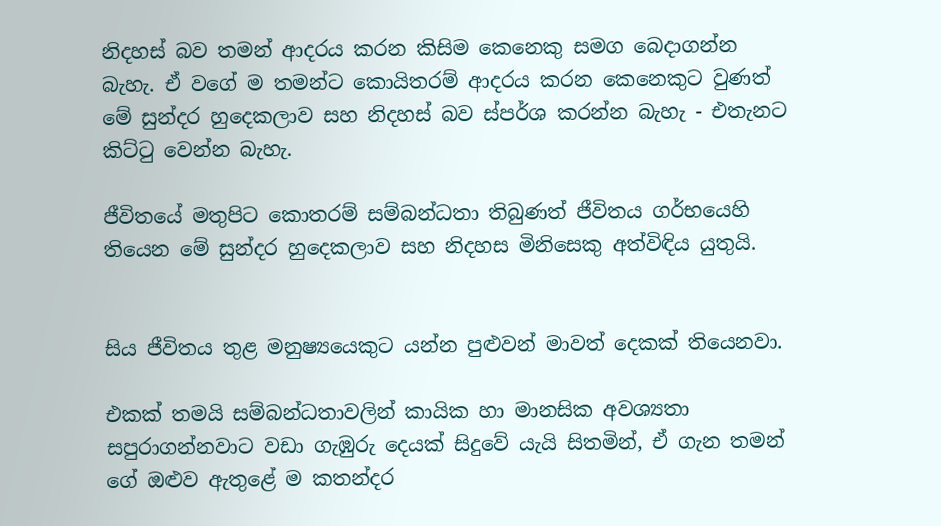නිදහස් බව තමන් ආදරය කරන කිසිම කෙනෙකු සමග බෙදාගන්න බැහැ. ඒ වගේ ම තමන්ට කොයිතරම් ආදරය කරන කෙනෙකුට වුණත් මේ සුන්දර හුදෙකලාව සහ නිදහස් බව ස්පර්ශ කරන්න බැහැ - එතැනට කිට්ටු වෙන්න බැහැ.

ජීවිතයේ මතුපිට කොතරම් සම්බන්ධතා තිබුණත් ජීවිතය ගර්භයෙහි තියෙන මේ සුන්දර හුදෙකලාව සහ නිදහස මිනිසෙකු අත්විඳිය යුතුයි.


සිය ජීවිතය තුළ මනුෂ්‍යයෙකුට යන්න පුළුවන් මාවත් දෙකක් තියෙනවා.

එකක් තමයි සම්බන්ධතාවලින් කායික හා මානසික අවශ්‍යතා සපුරාගන්නවාට වඩා ගැඹුරු දෙයක් සිදුවේ යැයි සිතමින්, ඒ ගැන තමන් ගේ ඔළුව ඇතුළේ ම කතන්දර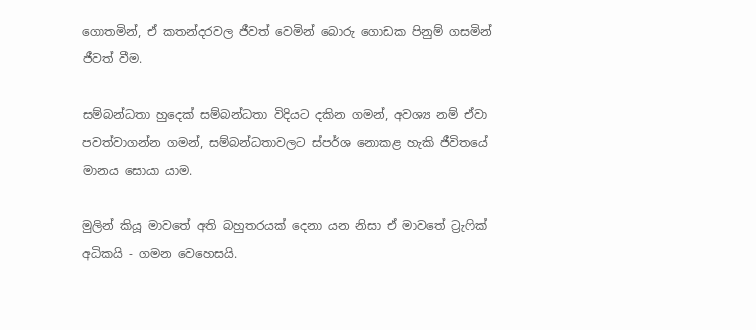ගොතමින්, ඒ කතන්දරවල ජීවත් වෙමින් බොරු ගොඩක පිනුම් ගසමින් ජීවත් වීම.

සම්බන්ධතා හුදෙක් සම්බන්ධතා විදියට දකින ගමන්, අවශ්‍ය නම් ඒවා පවත්වාගන්න ගමන්, සම්බන්ධතාවලට ස්පර්ශ නොකළ හැකි ජීවිතයේ මානය සොයා යාම.

මුලින් කියූ මාවතේ අති බහුතරයක් දෙනා යන නිසා ඒ මාවතේ ට්‍රැෆික් අධිකයි - ගමන වෙහෙසයි.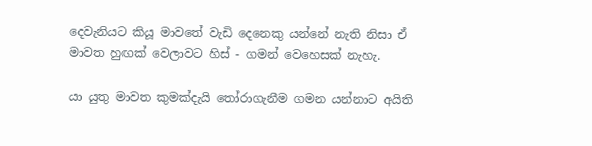දෙවැනියට කියූ මාවතේ වැඩි දෙනෙකු යන්නේ නැති නිසා ඒ මාවත හුඟක් වෙලාවට හිස් - ගමන් වෙහෙසක් නැහැ.

යා යුතු මාවත කුමක්දැයි තෝරාගැනීම ගමන යන්නාට අයිති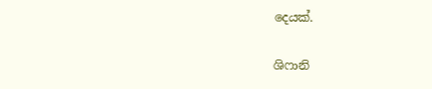දෙයක්.

ශිෆානි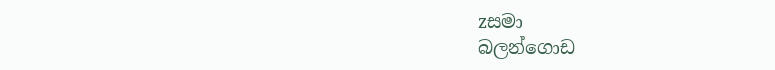zසමා
බලන්ගොඩ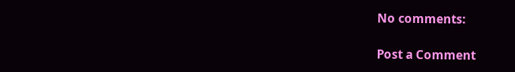No comments:

Post a Comment